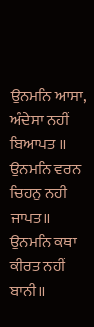ਉਨਮਨਿ ਆਸਾ, ਅੰਦੇਸਾ ਨਹੀਂ ਬਿਆਪਤ ॥
ਉਨਮਨਿ ਵਰਨ ਚਿਹਨੁ ਨਹੀ ਜਾਪਤ॥
ਉਨਮਨਿ ਕਥਾ ਕੀਰਤ ਨਹੀਂ ਬਾਨੀ॥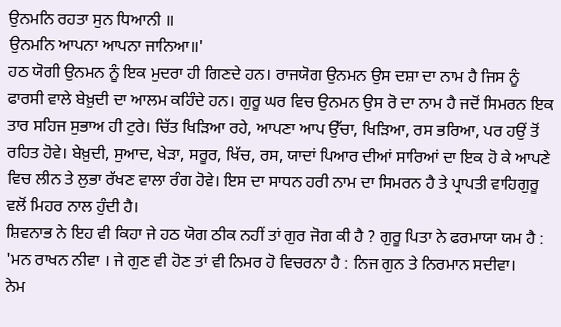ਉਨਮਨਿ ਰਹਤਾ ਸੁਨ ਧਿਆਨੀ ॥
ਉਨਮਨਿ ਆਪਨਾ ਆਪਨਾ ਜਾਨਿਆ॥'
ਹਠ ਯੋਗੀ ਉਨਮਨ ਨੂੰ ਇਕ ਮੁਦਰਾ ਹੀ ਗਿਣਦੇ ਹਨ। ਰਾਜਯੋਗ ਉਨਮਨ ਉਸ ਦਸ਼ਾ ਦਾ ਨਾਮ ਹੈ ਜਿਸ ਨੂੰ ਫਾਰਸੀ ਵਾਲੇ ਬੇਖ਼ੁਦੀ ਦਾ ਆਲਮ ਕਹਿੰਦੇ ਹਨ। ਗੁਰੂ ਘਰ ਵਿਚ ਉਨਮਨ ਉਸ ਰੋ ਦਾ ਨਾਮ ਹੈ ਜਦੋਂ ਸਿਮਰਨ ਇਕ ਤਾਰ ਸਹਿਜ ਸੁਭਾਅ ਹੀ ਟੁਰੇ। ਚਿੱਤ ਖਿੜਿਆ ਰਹੇ, ਆਪਣਾ ਆਪ ਉੱਚਾ, ਖਿੜਿਆ, ਰਸ ਭਰਿਆ, ਪਰ ਹਉਂ ਤੋਂ ਰਹਿਤ ਹੋਵੇ। ਬੇਖ਼ੁਦੀ, ਸੁਆਦ, ਖੇੜਾ, ਸਰੂਰ, ਖਿੱਚ, ਰਸ, ਯਾਦਾਂ ਪਿਆਰ ਦੀਆਂ ਸਾਰਿਆਂ ਦਾ ਇਕ ਹੋ ਕੇ ਆਪਣੇ ਵਿਚ ਲੀਨ ਤੇ ਲੁਭਾ ਰੱਖਣ ਵਾਲਾ ਰੰਗ ਹੋਵੇ। ਇਸ ਦਾ ਸਾਧਨ ਹਰੀ ਨਾਮ ਦਾ ਸਿਮਰਨ ਹੈ ਤੇ ਪ੍ਰਾਪਤੀ ਵਾਹਿਗੁਰੂ ਵਲੋਂ ਮਿਹਰ ਨਾਲ ਹੁੰਦੀ ਹੈ।
ਸ਼ਿਵਨਾਭ ਨੇ ਇਹ ਵੀ ਕਿਹਾ ਜੇ ਹਠ ਯੋਗ ਠੀਕ ਨਹੀਂ ਤਾਂ ਗੁਰ ਜੋਗ ਕੀ ਹੈ ? ਗੁਰੂ ਪਿਤਾ ਨੇ ਫਰਮਾਯਾ ਯਮ ਹੈ : 'ਮਨ ਰਾਖਨ ਨੀਵਾ । ਜੇ ਗੁਣ ਵੀ ਹੋਣ ਤਾਂ ਵੀ ਨਿਮਰ ਹੋ ਵਿਚਰਨਾ ਹੈ : ਨਿਜ ਗੁਨ ਤੇ ਨਿਰਮਾਨ ਸਦੀਵਾ।
ਨੇਮ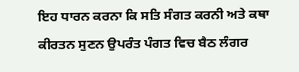ਇਹ ਧਾਰਨ ਕਰਨਾ ਕਿ ਸਤਿ ਸੰਗਤ ਕਰਨੀ ਅਤੇ ਕਥਾ ਕੀਰਤਨ ਸੁਣਨ ਉਪਰੰਤ ਪੰਗਤ ਵਿਚ ਬੈਠ ਲੰਗਰ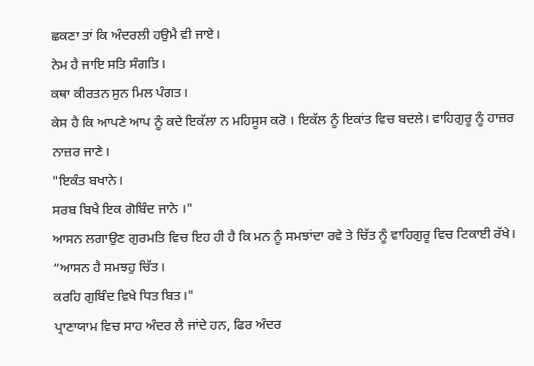ਛਕਣਾ ਤਾਂ ਕਿ ਅੰਦਰਲੀ ਹਉਮੈ ਵੀ ਜਾਏ।
ਨੇਮ ਹੈ ਜਾਇ ਸਤਿ ਸੰਗਤਿ।
ਕਥਾ ਕੀਰਤਨ ਸੁਨ ਮਿਲ ਪੰਗਤ।
ਕੇਸ ਹੈ ਕਿ ਆਪਣੇ ਆਪ ਨੂੰ ਕਦੇ ਇਕੱਲਾ ਨ ਮਹਿਸੂਸ ਕਰੋ । ਇਕੱਲ ਨੂੰ ਇਕਾਂਤ ਵਿਚ ਬਦਲੇ। ਵਾਹਿਗੁਰੂ ਨੂੰ ਹਾਜ਼ਰ ਨਾਜ਼ਰ ਜਾਣੇ।
"ਇਕੰਤ ਬਖਾਨੇ।
ਸਰਬ ਬਿਖੈ ਇਕ ਗੋਬਿੰਦ ਜਾਨੇ ।"
ਆਸਨ ਲਗਾਉਣ ਗੁਰਮਤਿ ਵਿਚ ਇਹ ਹੀ ਹੈ ਕਿ ਮਨ ਨੂੰ ਸਮਝਾਂਦਾ ਰਵੇ ਤੇ ਚਿੱਤ ਨੂੰ ਵਾਹਿਗੁਰੂ ਵਿਚ ਟਿਕਾਈ ਰੱਖੇ।
“ਆਸਨ ਹੈ ਸਮਝਹੁ ਚਿੱਤ।
ਕਰਹਿ ਗੁਬਿੰਦ ਵਿਖੇ ਧਿਤ ਬਿਤ।"
ਪ੍ਰਾਣਾਯਾਮ ਵਿਚ ਸਾਹ ਅੰਦਰ ਲੈ ਜਾਂਦੇ ਹਨ, ਫਿਰ ਅੰਦਰ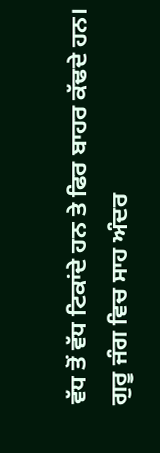ਵੱਧ ਤੋਂ ਵੱਧ ਟਿਕਾਂਦੇ ਹਨ ਤੇ ਫਿਰ ਬਾਹਰ ਕੱਢਦੇ ਹਨ। ਗੁਰੂ ਜੰਗ ਵਿਚ ਸਾਹ ਅੰਦਰ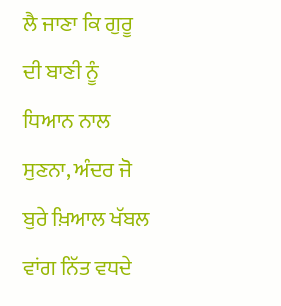ਲੈ ਜਾਣਾ ਕਿ ਗੁਰੂ ਦੀ ਬਾਣੀ ਨੂੰ ਧਿਆਨ ਨਾਲ ਸੁਣਨਾ, ਅੰਦਰ ਜੋ ਬੁਰੇ ਖ਼ਿਆਲ ਖੱਬਲ ਵਾਂਗ ਨਿੱਤ ਵਧਦੇ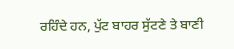ਰਹਿੰਦੇ ਹਨ, ਪੁੱਟ ਬਾਹਰ ਸੁੱਟਣੇ ਤੇ ਬਾਣੀ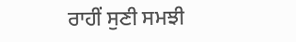ਰਾਹੀਂ ਸੁਣੀ ਸਮਝੀ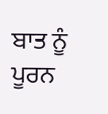ਬਾਤ ਨੂੰ ਪੂਰਨ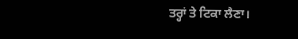ਤਰ੍ਹਾਂ ਤੇ ਟਿਕਾ ਲੈਣਾ।